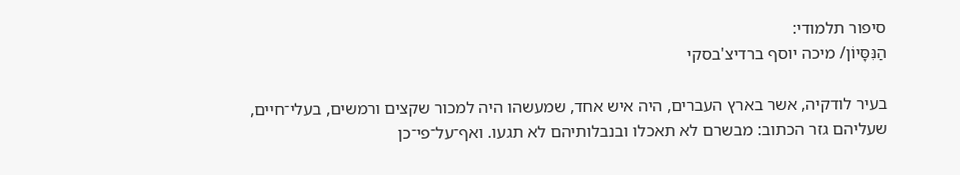סיפור תלמודי:
הַנִּסָּיוֹן/ מיכה יוסף ברדיצ'בסקי

בעיר לודקיה, אשר בארץ העברים, היה איש אחד, שמעשהו היה למכור שקצים ורמשים, בעלי־חיים, שעליהם גזר הכתוב: מבשרם לא תאכלו ובנבלותיהם לא תגעו. ואף־על־פי־כן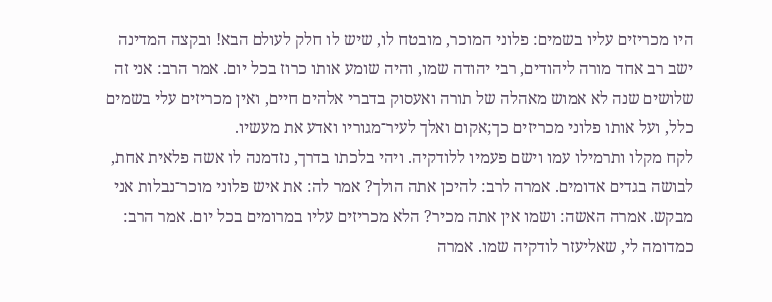היו מכריזים עליו בשמים: פלוני המוכר, מובטח לו, שיש לו חלק לעולם הבא! ובקצה המדינה ישב רב אחד מורה ליהודים, רבי יהודה שמו, והיה שומע אותו כרוז בכל יום. אמר הרב: אני זה שלושים שנה לא אמוש מאהלה של תורה ואעסוק בדברי אלהים חיים, ואין מכריזים עלי בשמים כלל, ועל אותו פלוני מכריזים כך;אקום ואלך לעיר־מגוריו ואדע את מעשיו.
לקח מקלו ותרמילו עמו וישם פעמיו ללודקיה. ויהי בלכתו בדרך, נזדמנה לו אשה פלאית אחת, לבושה בגדים אדומים. אמרה לרב: להיכן אתה הולך? אמר לה: את איש פלוני מוכר־נבלות אני מבקש. אמרה האשה: ושמו אין אתה מכיר? הלא מכריזים עליו במרומים בכל יום. אמר הרב: כמדומה לי, שאליעזר לודקיה שמו. אמרה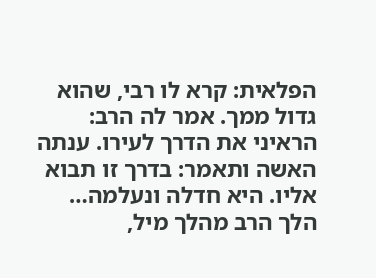הפלאית: קרא לו רבי, שהוא גדול ממך. אמר לה הרב: הראיני את הדרך לעירו. ענתה האשה ותאמר: בדרך זו תבוא אליו. היא חדלה ונעלמה… הלך הרב מהלך מיל,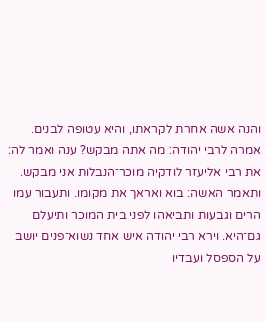והנה אשה אחרת לקראתו, והיא עטופה לבנים. אמרה לרבי יהודה: מה אתה מבקש? ענה ואמר לה: את רבי אליעזר לודקיה מוכר־הנבלות אני מבקש. ותאמר האשה: בוא ואראך את מקומו. ותעבור עמו הרים וגבעות ותביאהו לפני בית המוכר ותיעלם גם־היא. וירא רבי יהודה איש אחד נשוא־פנים יושב על הספסל ועבדיו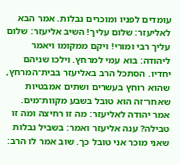עומדים לפניו ומוכרים נבלות. אמר הבא לאליעזר: שלום עליך! השיב אליעזר: שלום עליך רבי ומורי! ויקם ממקומו ויאמר ליהודה: בוא עמי למרחץ. וילכו שניהם יחדיו. הסתכל הרב באליעזר בבית־המרחץ, שהוא רוחץ בעשרים ושתים אמבטיות שאחר־זה הוא טובל בשבע מקוות־מים. אמר יהודה לאליעזר: מה זו רחיצה ומה זו טבילה? ענה אליעזר ואמר: בשביל נבלות שאני מוכר אני טובל כך. שוב אמר לו הרב: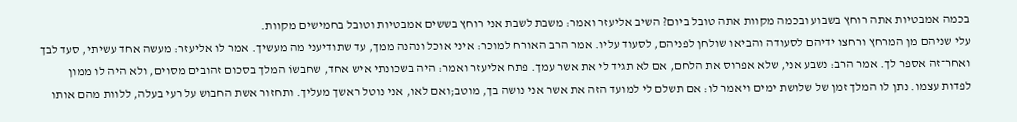בכמה אמבטיות אתה רוחץ בשבוע ובכמה מקוות אתה טובל ביום? השיב אליעזר ואמר: משבת לשבת אני רוחץ בששים אמבטיות וטובל בחמישים מקוות.
עלי שניהם מן המרחץ ורחצו ידיהם לסעודה והביאו שולחן לפניהם, לסעוד עליו. אמר הרב האורח למוכר: איני אוכל ונהנה ממך, עד שתודיעני מה מעשיך. אמר לו אליעזר: מעשה אחד עשיתי, סעד לבך ואחר־זה אספר לך. אמר הרב: נשבע אני, שלא אפרוס את הלחם, אם לא תגיד לי את אשר עמך. פתח אליעזר ואמר: היה בשכונתי איש אחד, שחבשוֹ המלך בסכום זהובים מסוים, ולא היה לו ממון לפדות עצמו. נתן לו המלך זמן של שלושת ימים ויאמר לו: אם תשלם לי למועד הזה את אשר אני נושה בך, מוטב;ואם לאו, אני נוטל ראשך מעליך. ותחזור אשת החבוש על רעי בעלה, ללוות מהם אותו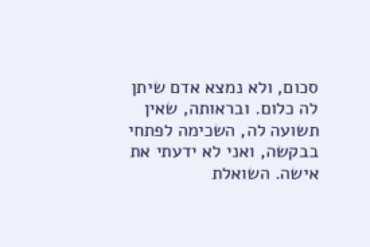סכום, ולא נמצא אדם שיתן לה כלום. ובראותה, שאין תשועה לה, השכימה לפתחי בבקשה, ואני לא ידעתי את אישה. השואלת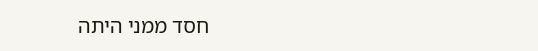חסד ממני היתה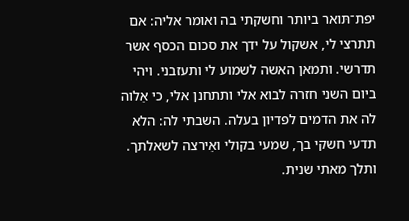יפת־תּואר ביותר וחשקתי בה ואומר אליה: אם תתרצי לי, אשקול על ידך את סכום הכסף אשר תדרשי. ותמאן האשה לשמוע לי ותעזבני. ויהי ביום השני חזרה לבוא אלי ותתחנן אלי, כי אַלוה לה את הדמים לפדיון בעלה. השבתי לה: הלא תדעי חשקי בך, שמעי בקולי ואֵירצה לשאלתך. ותלך מאתי שנית.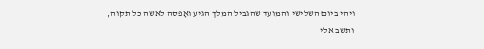ויהי ביום השלישי והמועד שהגביל המלך הגיע ואָפסה לאשה כל תקוה, ותשב אלי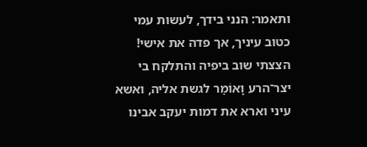ותאמר: הנני בידך, לעשות עמי כטוב עיניך, אך פדה את אישי! הצצתי שוב ביפיה והתלקח בי יצר־הרע וָאוֹמַר לגשת אליה, ואשא עיני וארא את דמות יעקב אבינו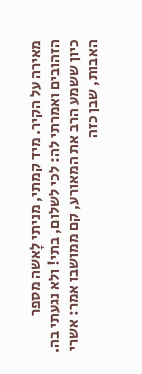מאירה על הקיר. מיד קמתי, מניתי לָאשה מספר הזהובים ואמרתי לה: לכי לשלום, בתי! ולא נגעתי בה.
כיון ששמע הרב את המאורע, קם ממושבו אמר: אשרי האבות, שבן כזה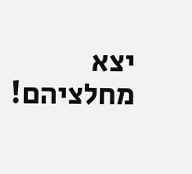יצא מחלציהם!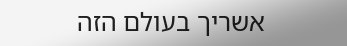אשריך בעולם הזה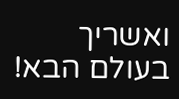ואשריך בעולם הבא!